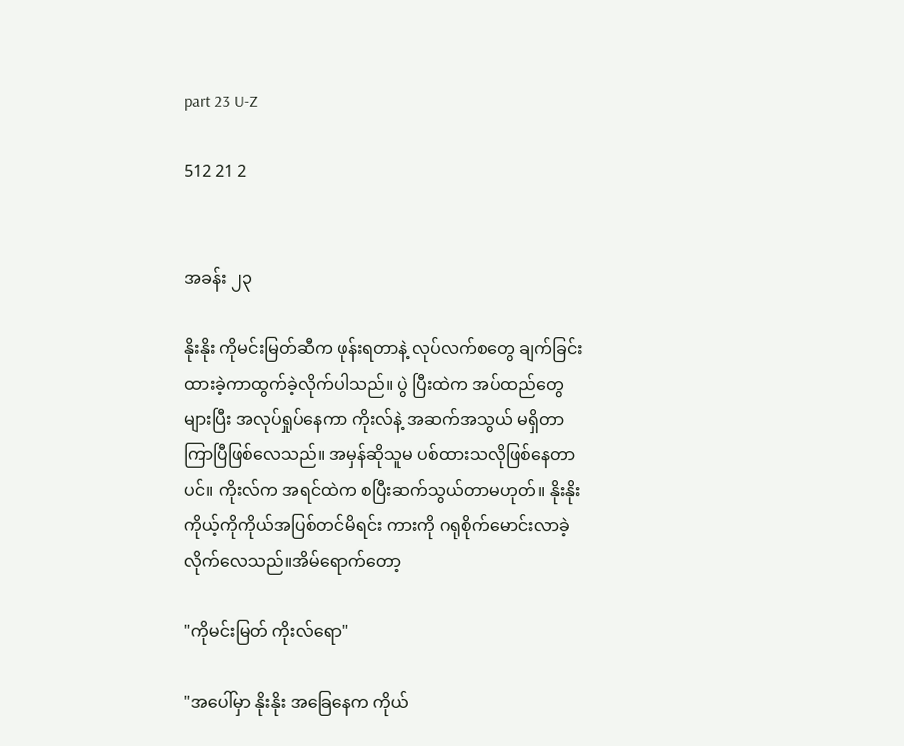part 23 U-Z

512 21 2


အခန်း ၂၃

နိုးနိုး ကိုမင်းမြတ်ဆီက ဖုန်းရတာနဲ့ လုပ်လက်စတွေ ချက်ခြင်း ထားခဲ့ကာထွက်ခဲ့လိုက်ပါသည်။ ပွဲ ပြီးထဲက အပ်ထည်တွေများပြီး အလုပ်ရှုပ်နေကာ ကိုးလ်နဲ့ အဆက်အသွယ် မရှိတာကြာပြီဖြစ်လေသည်။ အမှန်ဆိုသူမ ပစ်ထားသလိုဖြစ်နေတာပင်။ ကိုးလ်က အရင်ထဲက စပြီးဆက်သွယ်တာမဟုတ်။ နိုးနိုး ကိုယ့်ကိုကိုယ်အပြစ်တင်မိရင်း ကားကို ဂရုစိုက်မောင်းလာခဲ့လိုက်လေသည်။အိမ်ရောက်တော့

"ကိုမင်းမြတ် ကိုးလ်ရော"

"အပေါ်မှာ နိုးနိုး အခြေနေက ကိုယ်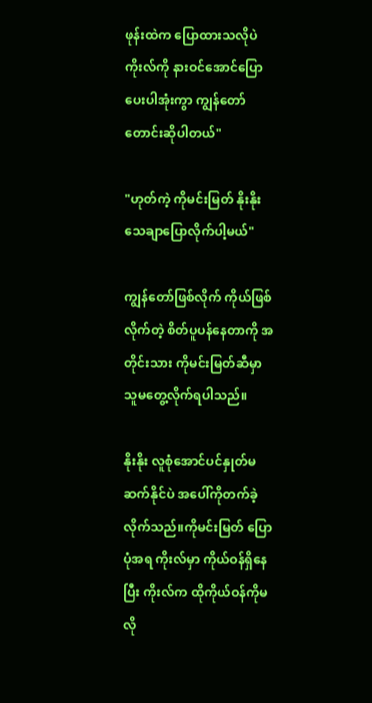ဖုန်းထဲက ပြောထားသလိုပဲ ကိုးလ်ကို နားဝင်အောင်ပြောပေးပါအုံးကွာ ကျွန်တော်တောင်းဆိုပါတယ်"

"ဟုတ်ကဲ့ ကိုမင်းမြတ် နိုးနိုး သေချာပြောလိုက်ပါ့မယ်"

ကျွန်တော်ဖြစ်လိုက် ကိုယ်ဖြစ်လိုက်တဲ့ စိတ်ပူပန်နေတာကို အတိုင်းသား ကိုမင်းမြတ်ဆီမှာသူမတွေ့လိုက်ရပါသည်။

နိုးနိုး လူစုံအောင်ပင်နှုတ်မဆက်နိုင်ပဲ အပေါ်ကိုတက်ခဲ့လိုက်သည်။ကိုမင်းမြတ် ပြောပုံအရ ကိုးလ်မှာ ကိုယ်ဝန်ရှိနေပြီး ကိုးလ်က ထိုကိုယ်ဝန်ကိုမလို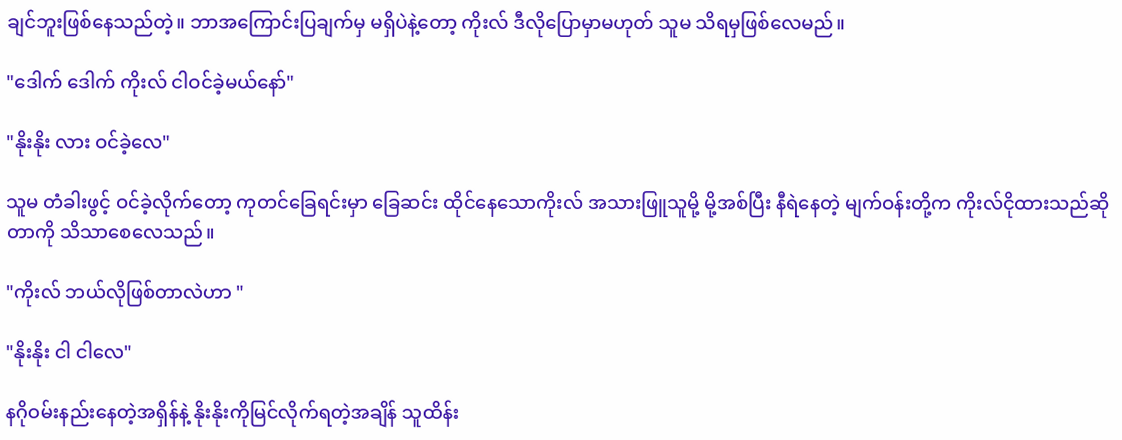ချင်ဘူးဖြစ်နေသည်တဲ့။ ဘာအကြောင်းပြချက်မှ မရှိပဲနဲ့တော့ ကိုးလ် ဒီလိုပြောမှာမဟုတ် သူမ သိရမှဖြစ်လေမည်။

"ဒေါက် ဒေါက် ကိုးလ် ငါဝင်ခဲ့မယ်နော်"

"နိုးနိုး လား ဝင်ခဲ့လေ"

သူမ တံခါးဖွင့် ဝင်ခဲ့လိုက်တော့ ကုတင်ခြေရင်းမှာ ခြေဆင်း ထိုင်နေသောကိုးလ် အသားဖြူသူမို့ မို့အစ်ပြီး နီရဲနေတဲ့ မျက်ဝန်းတို့က ကိုးလ်ငိုထားသည်ဆိုတာကို သိသာစေလေသည်။

"ကိုးလ် ဘယ်လိုဖြစ်တာလဲဟာ "

"နိုးနိုး ငါ ငါလေ"

နဂိုဝမ်းနည်းနေတဲ့အရှိန်နဲ့ နိုးနိုးကိုမြင်လိုက်ရတဲ့အချိန် သူထိန်း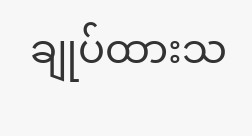ချုပ်ထားသ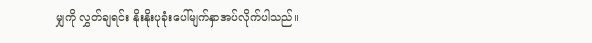မျှကို လွှတ်ချရင်း နိုးနိုးပုခုံးပေါ်မျက်နှာအပ်လိုက်ပါသည်။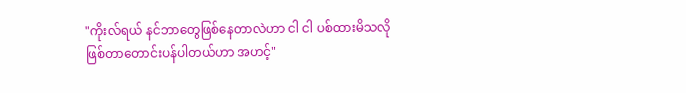"ကိုးလ်ရယ် နင်ဘာတွေဖြစ်နေတာလဲဟာ ငါ ငါ ပစ်ထားမိသလိုဖြစ်တာတောင်းပန်ပါတယ်ဟာ အဟင့်"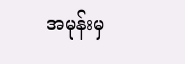အမုန်းမှ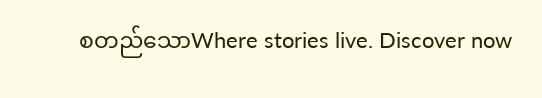စတည်သောWhere stories live. Discover now